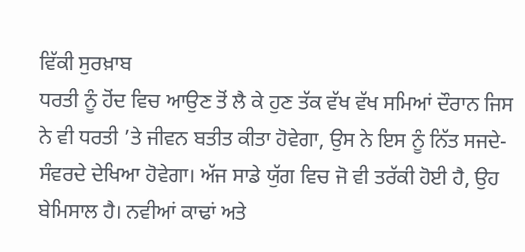ਵਿੱਕੀ ਸੁਰਖ਼ਾਬ
ਧਰਤੀ ਨੂੰ ਹੋਂਦ ਵਿਚ ਆਉਣ ਤੋਂ ਲੈ ਕੇ ਹੁਣ ਤੱਕ ਵੱਖ ਵੱਖ ਸਮਿਆਂ ਦੌਰਾਨ ਜਿਸ ਨੇ ਵੀ ਧਰਤੀ ’ਤੇ ਜੀਵਨ ਬਤੀਤ ਕੀਤਾ ਹੋਵੇਗਾ, ਉਸ ਨੇ ਇਸ ਨੂੰ ਨਿੱਤ ਸਜਦੇ-ਸੰਵਰਦੇ ਦੇਖਿਆ ਹੋਵੇਗਾ। ਅੱਜ ਸਾਡੇ ਯੁੱਗ ਵਿਚ ਜੋ ਵੀ ਤਰੱਕੀ ਹੋਈ ਹੈ, ਉਹ ਬੇਮਿਸਾਲ ਹੈ। ਨਵੀਆਂ ਕਾਢਾਂ ਅਤੇ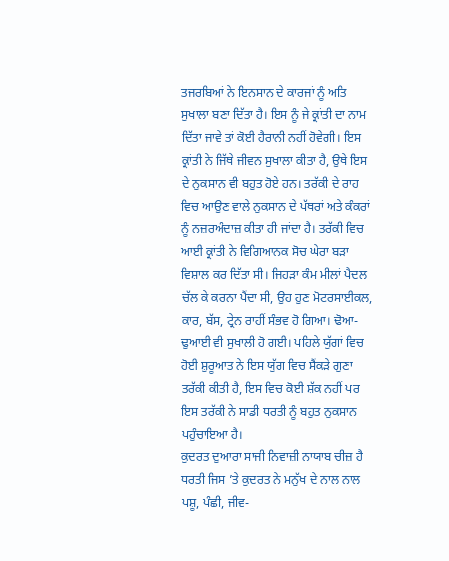ਤਜਰਬਿਆਂ ਨੇ ਇਨਸਾਨ ਦੇ ਕਾਰਜਾਂ ਨੂੰ ਅਤਿ ਸੁਖਾਲਾ ਬਣਾ ਦਿੱਤਾ ਹੈ। ਇਸ ਨੂੰ ਜੇ ਕ੍ਰਾਂਤੀ ਦਾ ਨਾਮ ਦਿੱਤਾ ਜਾਵੇ ਤਾਂ ਕੋਈ ਹੈਰਾਨੀ ਨਹੀਂ ਹੋਵੇਗੀ। ਇਸ ਕ੍ਰਾਂਤੀ ਨੇ ਜਿੱਥੇ ਜੀਵਨ ਸੁਖਾਲਾ ਕੀਤਾ ਹੈ, ਉਥੇ ਇਸ ਦੇ ਨੁਕਸਾਨ ਵੀ ਬਹੁਤ ਹੋਏ ਹਨ। ਤਰੱਕੀ ਦੇ ਰਾਹ ਵਿਚ ਆਉਣ ਵਾਲੇ ਨੁਕਸਾਨ ਦੇ ਪੱਥਰਾਂ ਅਤੇ ਕੰਕਰਾਂ ਨੂੰ ਨਜ਼ਰਅੰਦਾਜ਼ ਕੀਤਾ ਹੀ ਜਾਂਦਾ ਹੈ। ਤਰੱਕੀ ਵਿਚ ਆਈ ਕ੍ਰਾਂਤੀ ਨੇ ਵਿਗਿਆਨਕ ਸੋਚ ਘੇਰਾ ਬੜਾ ਵਿਸ਼ਾਲ ਕਰ ਦਿੱਤਾ ਸੀ। ਜਿਹੜਾ ਕੰਮ ਮੀਲਾਂ ਪੈਦਲ ਚੱਲ ਕੇ ਕਰਨਾ ਪੈਂਦਾ ਸੀ, ਉਹ ਹੁਣ ਮੋਟਰਸਾਈਕਲ, ਕਾਰ, ਬੱਸ, ਟ੍ਰੇਨ ਰਾਹੀਂ ਸੰਭਵ ਹੋ ਗਿਆ। ਢੋਆ-ਢੁਆਈ ਵੀ ਸੁਖਾਲੀ ਹੋ ਗਈ। ਪਹਿਲੇ ਯੁੱਗਾਂ ਵਿਚ ਹੋਈ ਸ਼ੁਰੂਆਤ ਨੇ ਇਸ ਯੁੱਗ ਵਿਚ ਸੈਂਕੜੇ ਗੁਣਾ ਤਰੱਕੀ ਕੀਤੀ ਹੈ, ਇਸ ਵਿਚ ਕੋਈ ਸ਼ੱਕ ਨਹੀਂ ਪਰ ਇਸ ਤਰੱਕੀ ਨੇ ਸਾਡੀ ਧਰਤੀ ਨੂੰ ਬਹੁਤ ਨੁਕਸਾਨ ਪਹੁੰਚਾਇਆ ਹੈ।
ਕੁਦਰਤ ਦੁਆਰਾ ਸਾਜੀ ਨਿਵਾਜ਼ੀ ਨਾਯਾਬ ਚੀਜ਼ ਹੈ ਧਰਤੀ ਜਿਸ ’ਤੇ ਕੁਦਰਤ ਨੇ ਮਨੁੱਖ ਦੇ ਨਾਲ ਨਾਲ ਪਸ਼ੂ, ਪੰਛੀ, ਜੀਵ-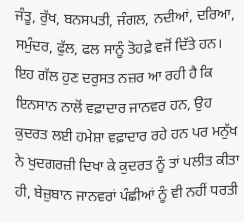ਜੰਤੂ, ਰੁੱਖ, ਬਨਸਪਤੀ, ਜੰਗਲ, ਨਦੀਆਂ, ਦਰਿਆ, ਸਮੁੰਦਰ, ਫੁੱਲ, ਫਲ ਸਾਨੂੰ ਤੋਹਫ਼ੇ ਵਜੋਂ ਦਿੱਤੇ ਹਨ। ਇਹ ਗੱਲ ਹੁਣ ਦਰੁਸਤ ਨਜ਼ਰ ਆ ਰਹੀ ਹੈ ਕਿ ਇਨਸਾਨ ਨਾਲੋਂ ਵਫ਼ਾਦਾਰ ਜਾਨਵਰ ਹਨ, ਉਹ ਕੁਦਰਤ ਲਈ ਹਮੇਸ਼ਾ ਵਫ਼ਾਦਾਰ ਰਹੇ ਹਨ ਪਰ ਮਨੁੱਖ ਨੇ ਖੁਦਗਰਜ਼ੀ ਦਿਖਾ ਕੇ ਕੁਦਰਤ ਨੂੰ ਤਾਂ ਪਲੀਤ ਕੀਤਾ ਹੀ, ਬੇਜ਼ੁਬਾਨ ਜਾਨਵਰਾਂ ਪੰਛੀਆਂ ਨੂੰ ਵੀ ਨਹੀਂ ਧਰਤੀ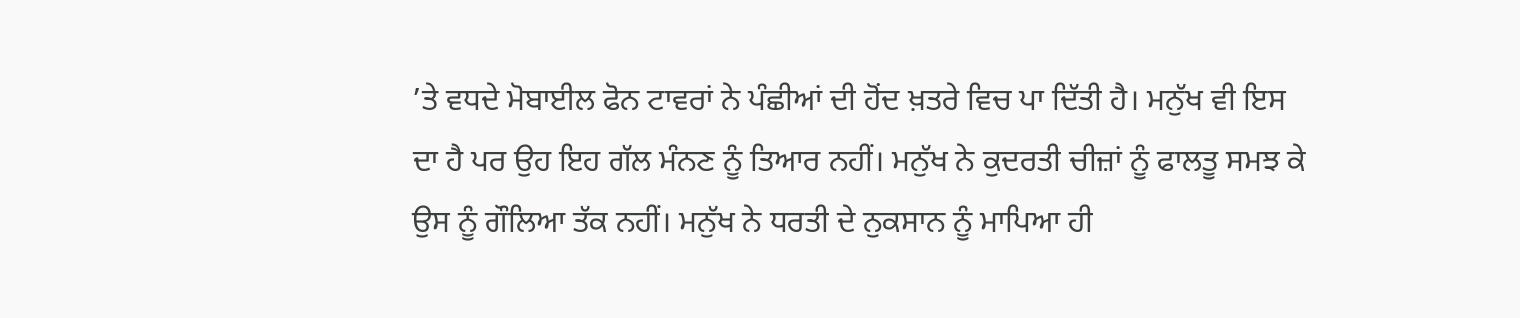’ਤੇ ਵਧਦੇ ਮੋਬਾਈਲ ਫੋਨ ਟਾਵਰਾਂ ਨੇ ਪੰਛੀਆਂ ਦੀ ਹੋਂਦ ਖ਼ਤਰੇ ਵਿਚ ਪਾ ਦਿੱਤੀ ਹੈ। ਮਨੁੱਖ ਵੀ ਇਸ ਦਾ ਹੈ ਪਰ ਉਹ ਇਹ ਗੱਲ ਮੰਨਣ ਨੂੰ ਤਿਆਰ ਨਹੀਂ। ਮਨੁੱਖ ਨੇ ਕੁਦਰਤੀ ਚੀਜ਼ਾਂ ਨੂੰ ਫਾਲਤੂ ਸਮਝ ਕੇ ਉਸ ਨੂੰ ਗੌਲਿਆ ਤੱਕ ਨਹੀਂ। ਮਨੁੱਖ ਨੇ ਧਰਤੀ ਦੇ ਨੁਕਸਾਨ ਨੂੰ ਮਾਪਿਆ ਹੀ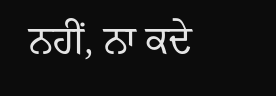ਨਹੀਂ, ਨਾ ਕਦੇ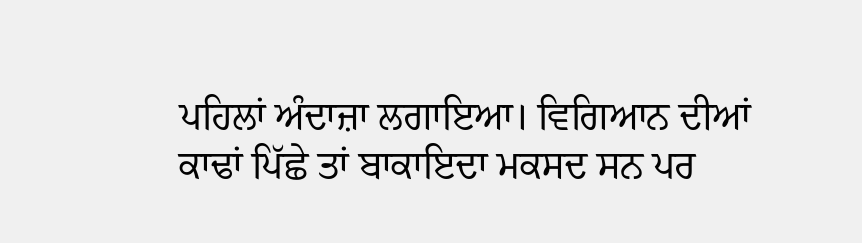ਪਹਿਲਾਂ ਅੰਦਾਜ਼ਾ ਲਗਾਇਆ। ਵਿਗਿਆਨ ਦੀਆਂ ਕਾਢਾਂ ਪਿੱਛੇ ਤਾਂ ਬਾਕਾਇਦਾ ਮਕਸਦ ਸਨ ਪਰ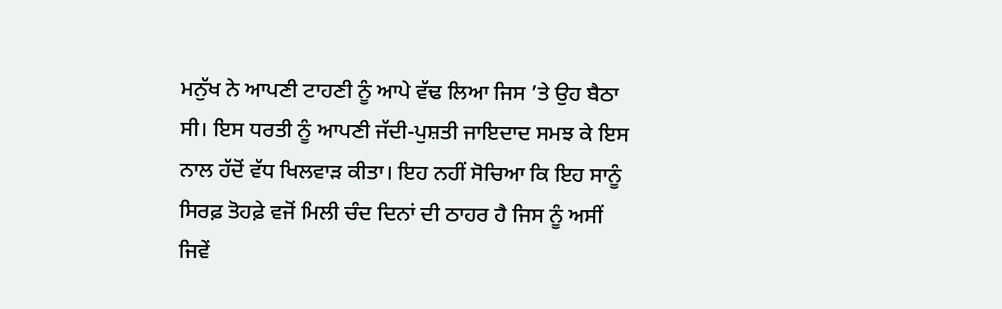ਮਨੁੱਖ ਨੇ ਆਪਣੀ ਟਾਹਣੀ ਨੂੰ ਆਪੇ ਵੱਢ ਲਿਆ ਜਿਸ ’ਤੇ ਉਹ ਬੈਠਾ ਸੀ। ਇਸ ਧਰਤੀ ਨੂੰ ਆਪਣੀ ਜੱਦੀ-ਪੁਸ਼ਤੀ ਜਾਇਦਾਦ ਸਮਝ ਕੇ ਇਸ ਨਾਲ ਹੱਦੋਂ ਵੱਧ ਖਿਲਵਾੜ ਕੀਤਾ। ਇਹ ਨਹੀਂ ਸੋਚਿਆ ਕਿ ਇਹ ਸਾਨੂੰ ਸਿਰਫ਼ ਤੋਹਫ਼ੇ ਵਜੋਂ ਮਿਲੀ ਚੰਦ ਦਿਨਾਂ ਦੀ ਠਾਹਰ ਹੈ ਜਿਸ ਨੂੰ ਅਸੀਂ ਜਿਵੇਂ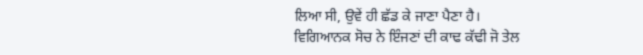ਲਿਆ ਸੀ, ਉਵੇਂ ਹੀ ਛੱਡ ਕੇ ਜਾਣਾ ਪੈਣਾ ਹੈ।
ਵਿਗਿਆਨਕ ਸੋਚ ਨੇ ਇੰਜਣਾਂ ਦੀ ਕਾਢ ਕੱਢੀ ਜੋ ਤੇਲ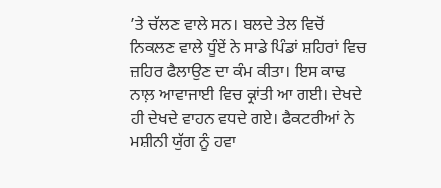’ਤੇ ਚੱਲਣ ਵਾਲੇ ਸਨ। ਬਲਦੇ ਤੇਲ ਵਿਚੋਂ ਨਿਕਲਣ ਵਾਲੇ ਧੂੰਏਂ ਨੇ ਸਾਡੇ ਪਿੰਡਾਂ ਸ਼ਹਿਰਾਂ ਵਿਚ ਜ਼ਹਿਰ ਫੈਲਾਉਣ ਦਾ ਕੰਮ ਕੀਤਾ। ਇਸ ਕਾਢ ਨਾਲ਼ ਆਵਾਜਾਈ ਵਿਚ ਕ੍ਰਾਂਤੀ ਆ ਗਈ। ਦੇਖਦੇ ਹੀ ਦੇਖਦੇ ਵਾਹਨ ਵਧਦੇ ਗਏ। ਫੈਕਟਰੀਆਂ ਨੇ ਮਸ਼ੀਨੀ ਯੁੱਗ ਨੂੰ ਹਵਾ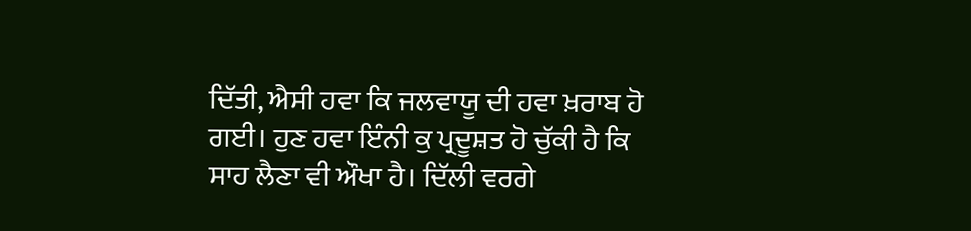ਦਿੱਤੀ, ਐਸੀ ਹਵਾ ਕਿ ਜਲਵਾਯੂ ਦੀ ਹਵਾ ਖ਼ਰਾਬ ਹੋ ਗਈ। ਹੁਣ ਹਵਾ ਇੰਨੀ ਕੁ ਪ੍ਰਦੂਸ਼ਤ ਹੋ ਚੁੱਕੀ ਹੈ ਕਿ ਸਾਹ ਲੈਣਾ ਵੀ ਔਖਾ ਹੈ। ਦਿੱਲੀ ਵਰਗੇ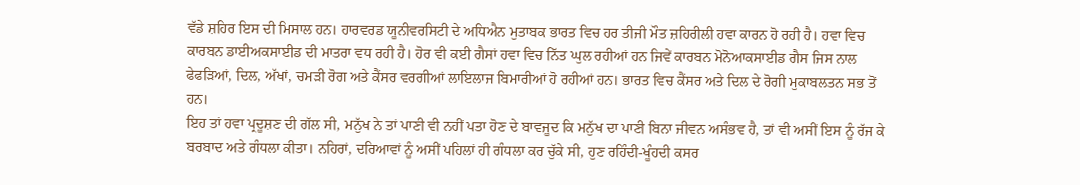ਵੱਡੇ ਸ਼ਹਿਰ ਇਸ ਦੀ ਮਿਸਾਲ ਹਨ। ਹਾਰਵਰਡ ਯੂਨੀਵਰਸਿਟੀ ਦੇ ਅਧਿਐਨ ਮੁਤਾਬਕ ਭਾਰਤ ਵਿਚ ਹਰ ਤੀਜੀ ਮੌਤ ਜ਼ਹਿਰੀਲੀ ਹਵਾ ਕਾਰਨ ਹੋ ਰਹੀ ਹੈ। ਹਵਾ ਵਿਚ ਕਾਰਬਨ ਡਾਈਅਕਸਾਈਡ ਦੀ ਮਾਤਰਾ ਵਧ ਰਹੀ ਹੈ। ਹੋਰ ਵੀ ਕਈ ਗੈਸਾਂ ਹਵਾ ਵਿਚ ਨਿੱਤ ਘੁਲ ਰਹੀਆਂ ਹਨ ਜਿਵੇਂ ਕਾਰਬਨ ਮੋਨੋਆਕਸਾਈਡ ਗੈਸ ਜਿਸ ਨਾਲ ਫੇਫੜਿਆਂ, ਦਿਲ, ਅੱਖਾਂ, ਚਮੜੀ ਰੋਗ ਅਤੇ ਕੈਂਸਰ ਵਰਗੀਆਂ ਲਾਇਲਾਜ ਬਿਮਾਰੀਆਂ ਹੋ ਰਹੀਆਂ ਹਨ। ਭਾਰਤ ਵਿਚ ਕੈਂਸਰ ਅਤੇ ਦਿਲ ਦੇ ਰੋਗੀ ਮੁਕਾਬਲਤਨ ਸਭ ਤੋਂ ਹਨ।
ਇਹ ਤਾਂ ਹਵਾ ਪ੍ਰਦੂਸ਼ਣ ਦੀ ਗੱਲ ਸੀ, ਮਨੁੱਖ ਨੇ ਤਾਂ ਪਾਣੀ ਵੀ ਨਹੀਂ ਪਤਾ ਹੋਣ ਦੇ ਬਾਵਜੂਦ ਕਿ ਮਨੁੱਖ ਦਾ ਪਾਣੀ ਬਿਨਾ ਜੀਵਨ ਅਸੰਭਵ ਹੈ, ਤਾਂ ਵੀ ਅਸੀਂ ਇਸ ਨੂੰ ਰੱਜ ਕੇ ਬਰਬਾਦ ਅਤੇ ਗੰਧਲਾ ਕੀਤਾ। ਨਹਿਰਾਂ, ਦਰਿਆਵਾਂ ਨੂੰ ਅਸੀਂ ਪਹਿਲਾਂ ਹੀ ਗੰਧਲਾ ਕਰ ਚੁੱਕੇ ਸੀ, ਹੁਣ ਰਹਿੰਦੀ-ਖੂੰਹਦੀ ਕਸਰ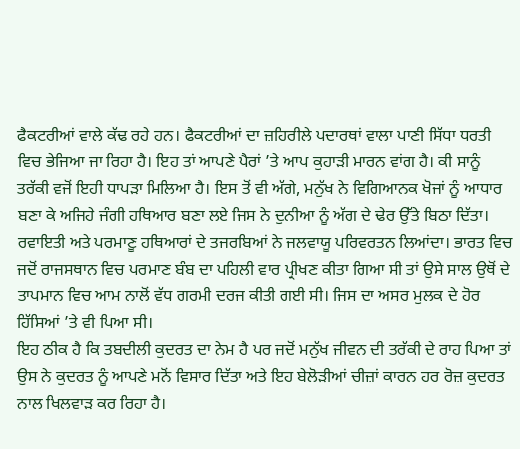ਫੈਕਟਰੀਆਂ ਵਾਲੇ ਕੱਢ ਰਹੇ ਹਨ। ਫੈਕਟਰੀਆਂ ਦਾ ਜ਼ਹਿਰੀਲੇ ਪਦਾਰਥਾਂ ਵਾਲਾ ਪਾਣੀ ਸਿੱਧਾ ਧਰਤੀ ਵਿਚ ਭੇਜਿਆ ਜਾ ਰਿਹਾ ਹੈ। ਇਹ ਤਾਂ ਆਪਣੇ ਪੈਰਾਂ ’ਤੇ ਆਪ ਕੁਹਾੜੀ ਮਾਰਨ ਵਾਂਗ ਹੈ। ਕੀ ਸਾਨੂੰ ਤਰੱਕੀ ਵਜੋਂ ਇਹੀ ਧਾਪੜਾ ਮਿਲਿਆ ਹੈ। ਇਸ ਤੋਂ ਵੀ ਅੱਗੇ, ਮਨੁੱਖ ਨੇ ਵਿਗਿਆਨਕ ਖੋਜਾਂ ਨੂੰ ਆਧਾਰ ਬਣਾ ਕੇ ਅਜਿਹੇ ਜੰਗੀ ਹਥਿਆਰ ਬਣਾ ਲਏ ਜਿਸ ਨੇ ਦੁਨੀਆ ਨੂੰ ਅੱਗ ਦੇ ਢੇਰ ਉੱਤੇ ਬਿਠਾ ਦਿੱਤਾ। ਰਵਾਇਤੀ ਅਤੇ ਪਰਮਾਣੂ ਹਥਿਆਰਾਂ ਦੇ ਤਜਰਬਿਆਂ ਨੇ ਜਲਵਾਯੂ ਪਰਿਵਰਤਨ ਲਿਆਂਦਾ। ਭਾਰਤ ਵਿਚ ਜਦੋਂ ਰਾਜਸਥਾਨ ਵਿਚ ਪਰਮਾਣ ਬੰਬ ਦਾ ਪਹਿਲੀ ਵਾਰ ਪ੍ਰੀਖਣ ਕੀਤਾ ਗਿਆ ਸੀ ਤਾਂ ਉਸੇ ਸਾਲ ਉਥੋਂ ਦੇ ਤਾਪਮਾਨ ਵਿਚ ਆਮ ਨਾਲੋਂ ਵੱਧ ਗਰਮੀ ਦਰਜ ਕੀਤੀ ਗਈ ਸੀ। ਜਿਸ ਦਾ ਅਸਰ ਮੁਲਕ ਦੇ ਹੋਰ ਹਿੱਸਿਆਂ ’ਤੇ ਵੀ ਪਿਆ ਸੀ।
ਇਹ ਠੀਕ ਹੈ ਕਿ ਤਬਦੀਲੀ ਕੁਦਰਤ ਦਾ ਨੇਮ ਹੈ ਪਰ ਜਦੋਂ ਮਨੁੱਖ ਜੀਵਨ ਦੀ ਤਰੱਕੀ ਦੇ ਰਾਹ ਪਿਆ ਤਾਂ ਉਸ ਨੇ ਕੁਦਰਤ ਨੂੰ ਆਪਣੇ ਮਨੋਂ ਵਿਸਾਰ ਦਿੱਤਾ ਅਤੇ ਇਹ ਬੇਲੋੜੀਆਂ ਚੀਜ਼ਾਂ ਕਾਰਨ ਹਰ ਰੋਜ਼ ਕੁਦਰਤ ਨਾਲ ਖਿਲਵਾੜ ਕਰ ਰਿਹਾ ਹੈ।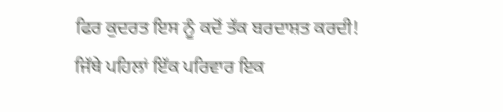ਫਿਰ ਕੁਦਰਤ ਇਸ ਨੂੰ ਕਦੋਂ ਤੱਕ ਬਰਦਾਸ਼ਤ ਕਰਦੀ! ਜਿੱਥੇ ਪਹਿਲਾਂ ਇੱਕ ਪਰਿਵਾਰ ਇਕ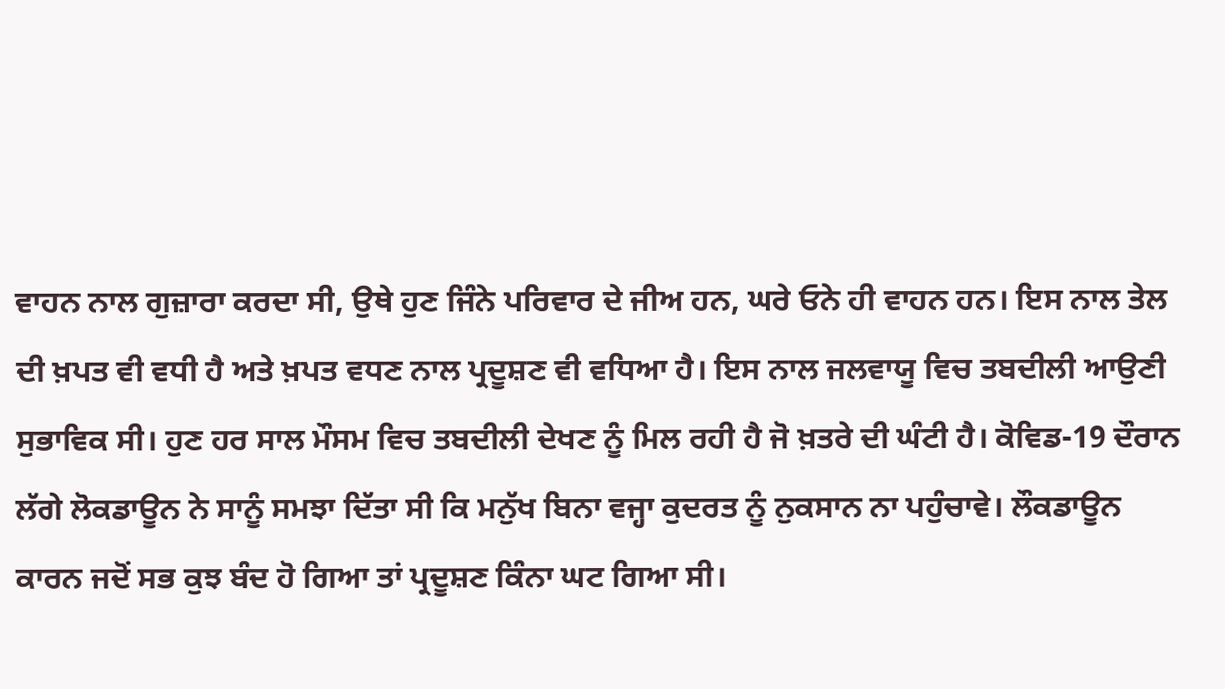ਵਾਹਨ ਨਾਲ ਗੁਜ਼ਾਰਾ ਕਰਦਾ ਸੀ, ਉਥੇ ਹੁਣ ਜਿੰਨੇ ਪਰਿਵਾਰ ਦੇ ਜੀਅ ਹਨ, ਘਰੇ ਓਨੇ ਹੀ ਵਾਹਨ ਹਨ। ਇਸ ਨਾਲ ਤੇਲ ਦੀ ਖ਼ਪਤ ਵੀ ਵਧੀ ਹੈ ਅਤੇ ਖ਼ਪਤ ਵਧਣ ਨਾਲ ਪ੍ਰਦੂਸ਼ਣ ਵੀ ਵਧਿਆ ਹੈ। ਇਸ ਨਾਲ ਜਲਵਾਯੂ ਵਿਚ ਤਬਦੀਲੀ ਆਉਣੀ ਸੁਭਾਵਿਕ ਸੀ। ਹੁਣ ਹਰ ਸਾਲ ਮੌਸਮ ਵਿਚ ਤਬਦੀਲੀ ਦੇਖਣ ਨੂੰ ਮਿਲ ਰਹੀ ਹੈ ਜੋ ਖ਼ਤਰੇ ਦੀ ਘੰਟੀ ਹੈ। ਕੋਵਿਡ-19 ਦੌਰਾਨ ਲੱਗੇ ਲੋਕਡਾਊਨ ਨੇ ਸਾਨੂੰ ਸਮਝਾ ਦਿੱਤਾ ਸੀ ਕਿ ਮਨੁੱਖ ਬਿਨਾ ਵਜ੍ਹਾ ਕੁਦਰਤ ਨੂੰ ਨੁਕਸਾਨ ਨਾ ਪਹੁੰਚਾਵੇ। ਲੌਕਡਾਊਨ ਕਾਰਨ ਜਦੋਂ ਸਭ ਕੁਝ ਬੰਦ ਹੋ ਗਿਆ ਤਾਂ ਪ੍ਰਦੂਸ਼ਣ ਕਿੰਨਾ ਘਟ ਗਿਆ ਸੀ।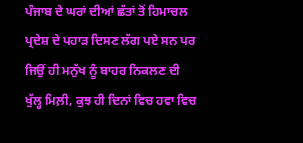ਪੰਜਾਬ ਦੇ ਘਰਾਂ ਦੀਆਂ ਛੱਤਾਂ ਤੋਂ ਹਿਮਾਚਲ ਪ੍ਰਦੇਸ਼ ਦੇ ਪਹਾੜ ਦਿਸਣ ਲੱਗ ਪਏ ਸਨ ਪਰ ਜਿਉਂ ਹੀ ਮਨੁੱਖ ਨੂੰ ਬਾਹਰ ਨਿਕਲਣ ਦੀ ਖੁੱਲ੍ਹ ਮਿਲ਼ੀ, ਕੁਝ ਹੀ ਦਿਨਾਂ ਵਿਚ ਹਵਾ ਵਿਚ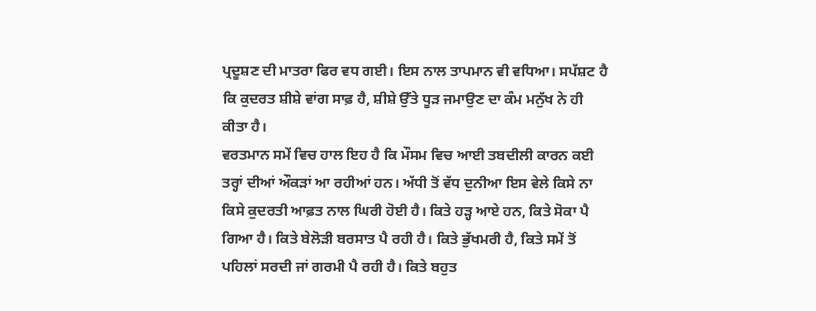ਪ੍ਰਦੂਸ਼ਣ ਦੀ ਮਾਤਰਾ ਫਿਰ ਵਧ ਗਈ। ਇਸ ਨਾਲ ਤਾਪਮਾਨ ਵੀ ਵਧਿਆ। ਸਪੱਸ਼ਟ ਹੈ ਕਿ ਕੁਦਰਤ ਸ਼ੀਸ਼ੇ ਵਾਂਗ ਸਾਫ਼ ਹੈ, ਸ਼ੀਸ਼ੇ ਉੱਤੇ ਧੂੜ ਜਮਾਉਣ ਦਾ ਕੰਮ ਮਨੁੱਖ ਨੇ ਹੀ ਕੀਤਾ ਹੈ।
ਵਰਤਮਾਨ ਸਮੇਂ ਵਿਚ ਹਾਲ ਇਹ ਹੈ ਕਿ ਮੌਸਮ ਵਿਚ ਆਈ ਤਬਦੀਲੀ ਕਾਰਨ ਕਈ ਤਰ੍ਹਾਂ ਦੀਆਂ ਔਕੜਾਂ ਆ ਰਹੀਆਂ ਹਨ। ਅੱਧੀ ਤੋਂ ਵੱਧ ਦੁਨੀਆ ਇਸ ਵੇਲੇ ਕਿਸੇ ਨਾ ਕਿਸੇ ਕੁਦਰਤੀ ਆਫ਼ਤ ਨਾਲ ਘਿਰੀ ਹੋਈ ਹੈ। ਕਿਤੇ ਹੜ੍ਹ ਆਏ ਹਨ, ਕਿਤੇ ਸੋਕਾ ਪੈ ਗਿਆ ਹੈ। ਕਿਤੇ ਬੇਲੋੜੀ ਬਰਸਾਤ ਪੈ ਰਹੀ ਹੈ। ਕਿਤੇ ਭੁੱਖਮਰੀ ਹੈ, ਕਿਤੇ ਸਮੇਂ ਤੋਂ ਪਹਿਲਾਂ ਸਰਦੀ ਜਾਂ ਗਰਮੀ ਪੈ ਰਹੀ ਹੈ। ਕਿਤੇ ਬਹੁਤ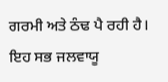ਗਰਮੀ ਅਤੇ ਠੰਢ ਪੈ ਰਹੀ ਹੈ। ਇਹ ਸਭ ਜਲਵਾਯੂ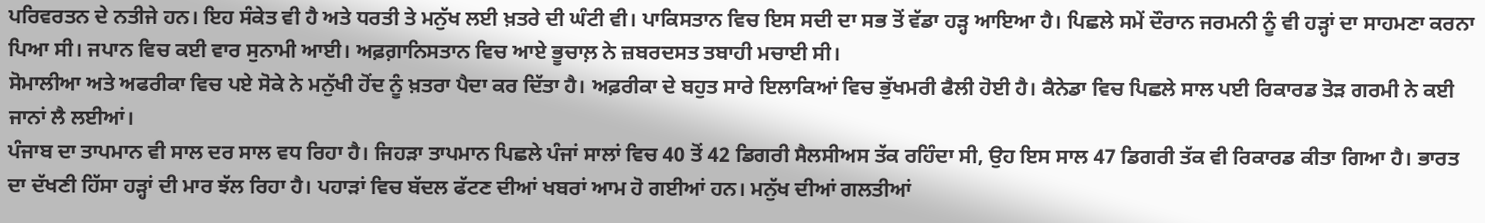ਪਰਿਵਰਤਨ ਦੇ ਨਤੀਜੇ ਹਨ। ਇਹ ਸੰਕੇਤ ਵੀ ਹੈ ਅਤੇ ਧਰਤੀ ਤੇ ਮਨੁੱਖ ਲਈ ਖ਼ਤਰੇ ਦੀ ਘੰਟੀ ਵੀ। ਪਾਕਿਸਤਾਨ ਵਿਚ ਇਸ ਸਦੀ ਦਾ ਸਭ ਤੋਂ ਵੱਡਾ ਹੜ੍ਹ ਆਇਆ ਹੈ। ਪਿਛਲੇ ਸਮੇਂ ਦੌਰਾਨ ਜਰਮਨੀ ਨੂੰ ਵੀ ਹੜ੍ਹਾਂ ਦਾ ਸਾਹਮਣਾ ਕਰਨਾ ਪਿਆ ਸੀ। ਜਪਾਨ ਵਿਚ ਕਈ ਵਾਰ ਸੁਨਾਮੀ ਆਈ। ਅਫ਼ਗ਼ਾਨਿਸਤਾਨ ਵਿਚ ਆਏ ਭੂਚਾਲ਼ ਨੇ ਜ਼ਬਰਦਸਤ ਤਬਾਹੀ ਮਚਾਈ ਸੀ।
ਸੋਮਾਲੀਆ ਅਤੇ ਅਫਰੀਕਾ ਵਿਚ ਪਏ ਸੋਕੇ ਨੇ ਮਨੁੱਖੀ ਹੋਂਦ ਨੂੰ ਖ਼ਤਰਾ ਪੈਦਾ ਕਰ ਦਿੱਤਾ ਹੈ। ਅਫ਼ਰੀਕਾ ਦੇ ਬਹੁਤ ਸਾਰੇ ਇਲਾਕਿਆਂ ਵਿਚ ਭੁੱਖਮਰੀ ਫੈਲੀ ਹੋਈ ਹੈ। ਕੈਨੇਡਾ ਵਿਚ ਪਿਛਲੇ ਸਾਲ ਪਈ ਰਿਕਾਰਡ ਤੋੜ ਗਰਮੀ ਨੇ ਕਈ ਜਾਨਾਂ ਲੈ ਲਈਆਂ।
ਪੰਜਾਬ ਦਾ ਤਾਪਮਾਨ ਵੀ ਸਾਲ ਦਰ ਸਾਲ ਵਧ ਰਿਹਾ ਹੈ। ਜਿਹੜਾ ਤਾਪਮਾਨ ਪਿਛਲੇ ਪੰਜਾਂ ਸਾਲਾਂ ਵਿਚ 40 ਤੋਂ 42 ਡਿਗਰੀ ਸੈਲਸੀਅਸ ਤੱਕ ਰਹਿੰਦਾ ਸੀ, ਉਹ ਇਸ ਸਾਲ 47 ਡਿਗਰੀ ਤੱਕ ਵੀ ਰਿਕਾਰਡ ਕੀਤਾ ਗਿਆ ਹੈ। ਭਾਰਤ ਦਾ ਦੱਖਣੀ ਹਿੱਸਾ ਹੜ੍ਹਾਂ ਦੀ ਮਾਰ ਝੱਲ ਰਿਹਾ ਹੈ। ਪਹਾੜਾਂ ਵਿਚ ਬੱਦਲ ਫੱਟਣ ਦੀਆਂ ਖਬਰਾਂ ਆਮ ਹੋ ਗਈਆਂ ਹਨ। ਮਨੁੱਖ ਦੀਆਂ ਗਲਤੀਆਂ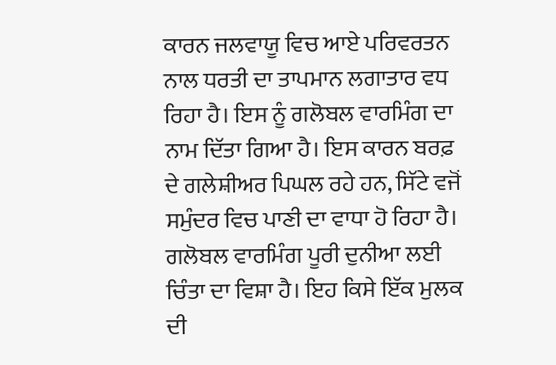ਕਾਰਨ ਜਲਵਾਯੂ ਵਿਚ ਆਏ ਪਰਿਵਰਤਨ ਨਾਲ ਧਰਤੀ ਦਾ ਤਾਪਮਾਨ ਲਗਾਤਾਰ ਵਧ ਰਿਹਾ ਹੈ। ਇਸ ਨੂੰ ਗਲੋਬਲ ਵਾਰਮਿੰਗ ਦਾ ਨਾਮ ਦਿੱਤਾ ਗਿਆ ਹੈ। ਇਸ ਕਾਰਨ ਬਰਫ਼ ਦੇ ਗਲੇਸ਼ੀਅਰ ਪਿਘਲ ਰਹੇ ਹਨ, ਸਿੱਟੇ ਵਜੋਂ ਸਮੁੰਦਰ ਵਿਚ ਪਾਣੀ ਦਾ ਵਾਧਾ ਹੋ ਰਿਹਾ ਹੈ। ਗਲੋਬਲ ਵਾਰਮਿੰਗ ਪੂਰੀ ਦੁਨੀਆ ਲਈ ਚਿੰਤਾ ਦਾ ਵਿਸ਼ਾ ਹੈ। ਇਹ ਕਿਸੇ ਇੱਕ ਮੁਲਕ ਦੀ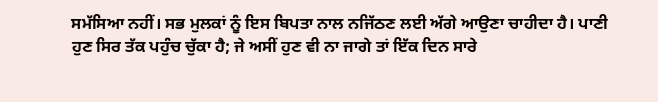ਸਮੱਸਿਆ ਨਹੀਂ। ਸਭ ਮੁਲਕਾਂ ਨੂੰ ਇਸ ਬਿਪਤਾ ਨਾਲ ਨਜਿੱਠਣ ਲਈ ਅੱਗੇ ਆਉਣਾ ਚਾਹੀਦਾ ਹੈ। ਪਾਣੀ ਹੁਣ ਸਿਰ ਤੱਕ ਪਹੁੰਚ ਚੁੱਕਾ ਹੈ; ਜੇ ਅਸੀਂ ਹੁਣ ਵੀ ਨਾ ਜਾਗੇ ਤਾਂ ਇੱਕ ਦਿਨ ਸਾਰੇ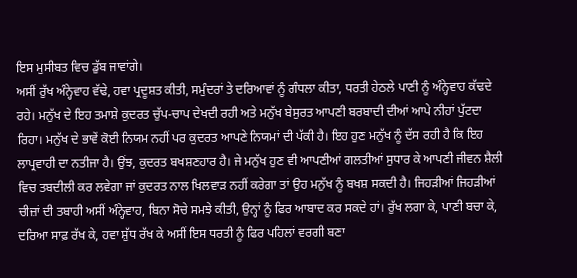ਇਸ ਮੁਸੀਬਤ ਵਿਚ ਡੁੱਬ ਜਾਵਾਂਗੇ।
ਅਸੀਂ ਰੁੱਖ ਅੰਨ੍ਹੇਵਾਹ ਵੱਢੇ, ਹਵਾ ਪ੍ਰਦੂਸ਼ਤ ਕੀਤੀ, ਸਮੁੰਦਰਾਂ ਤੇ ਦਰਿਆਵਾਂ ਨੂੰ ਗੰਧਲਾ ਕੀਤਾ, ਧਰਤੀ ਹੇਠਲੇ ਪਾਣੀ ਨੂੰ ਅੰਨ੍ਹੇਵਾਹ ਕੱਢਦੇ ਰਹੇ। ਮਨੁੱਖ ਦੇ ਇਹ ਤਮਾਸ਼ੇ ਕੁਦਰਤ ਚੁੱਪ-ਚਾਪ ਦੇਖਦੀ ਰਹੀ ਅਤੇ ਮਨੁੱਖ ਬੇਸੁਰਤ ਆਪਣੀ ਬਰਬਾਦੀ ਦੀਆਂ ਆਪੇ ਨੀਹਾਂ ਪੁੱਟਦਾ ਰਿਹਾ। ਮਨੁੱਖ ਦੇ ਭਾਵੇਂ ਕੋਈ ਨਿਯਮ ਨਹੀਂ ਪਰ ਕੁਦਰਤ ਆਪਣੇ ਨਿਯਮਾਂ ਦੀ ਪੱਕੀ ਹੈ। ਇਹ ਹੁਣ ਮਨੁੱਖ ਨੂੰ ਦੱਸ ਰਹੀ ਹੈ ਕਿ ਇਹ ਲਾਪ੍ਰਵਾਹੀ ਦਾ ਨਤੀਜਾ ਹੈ। ਉਂਝ, ਕੁਦਰਤ ਬਖਸ਼ਣਹਾਰ ਹੈ। ਜੇ ਮਨੁੱਖ ਹੁਣ ਵੀ ਆਪਣੀਆਂ ਗਲਤੀਆਂ ਸੁਧਾਰ ਕੇ ਆਪਣੀ ਜੀਵਨ ਸ਼ੈਲੀ ਵਿਚ ਤਬਦੀਲੀ ਕਰ ਲਵੇਗਾ ਜਾਂ ਕੁਦਰਤ ਨਾਲ ਖਿਲਵਾੜ ਨਹੀਂ ਕਰੇਗਾ ਤਾਂ ਉਹ ਮਨੁੱਖ ਨੂੰ ਬਖਸ਼ ਸਕਦੀ ਹੈ। ਜਿਹੜੀਆਂ ਜਿਹੜੀਆਂ ਚੀਜ਼ਾਂ ਦੀ ਤਬਾਹੀ ਅਸੀਂ ਅੰਨ੍ਹੇਵਾਹ, ਬਿਨਾ ਸੋਚੇ ਸਮਝੇ ਕੀਤੀ, ਉਨ੍ਹਾਂ ਨੂੰ ਫਿਰ ਆਬਾਦ ਕਰ ਸਕਦੇ ਹਾਂ। ਰੁੱਖ ਲਗਾ ਕੇ, ਪਾਣੀ ਬਚਾ ਕੇ, ਦਰਿਆ ਸਾਫ਼ ਰੱਖ ਕੇ, ਹਵਾ ਸ਼ੁੱਧ ਰੱਖ ਕੇ ਅਸੀਂ ਇਸ ਧਰਤੀ ਨੂੰ ਫਿਰ ਪਹਿਲਾਂ ਵਰਗੀ ਬਣਾ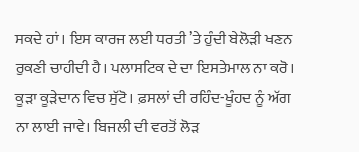ਸਕਦੇ ਹਾਂ। ਇਸ ਕਾਰਜ ਲਈ ਧਰਤੀ ’ਤੇ ਹੁੰਦੀ ਬੇਲੋੜੀ ਖਣਨ ਰੁਕਣੀ ਚਾਹੀਦੀ ਹੈ। ਪਲਾਸਟਿਕ ਦੇ ਦਾ ਇਸਤੇਮਾਲ ਨਾ ਕਰੋ। ਕੂੜਾ ਕੂੜੇਦਾਨ ਵਿਚ ਸੁੱਟੋ। ਫ਼ਸਲਾਂ ਦੀ ਰਹਿੰਦ-ਖੂੰਹਦ ਨੂੰ ਅੱਗ ਨਾ ਲਾਈ ਜਾਵੇ। ਬਿਜਲੀ ਦੀ ਵਰਤੋਂ ਲੋੜ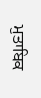ਮੁਤਾਬਿਕ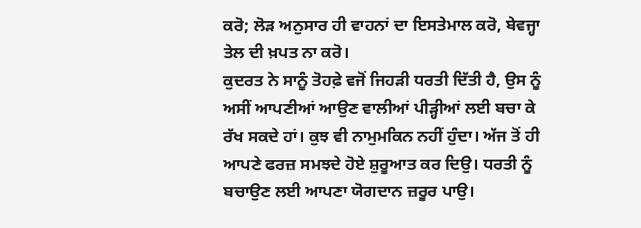ਕਰੋ; ਲੋੜ ਅਨੁਸਾਰ ਹੀ ਵਾਹਨਾਂ ਦਾ ਇਸਤੇਮਾਲ ਕਰੋ, ਬੇਵਜ੍ਹਾ ਤੇਲ ਦੀ ਖ਼ਪਤ ਨਾ ਕਰੋ।
ਕੁਦਰਤ ਨੇ ਸਾਨੂੰ ਤੋਹਫ਼ੇ ਵਜੋਂ ਜਿਹੜੀ ਧਰਤੀ ਦਿੱਤੀ ਹੈ, ਉਸ ਨੂੰ ਅਸੀਂ ਆਪਣੀਆਂ ਆਉਣ ਵਾਲੀਆਂ ਪੀੜ੍ਹੀਆਂ ਲਈ ਬਚਾ ਕੇ ਰੱਖ ਸਕਦੇ ਹਾਂ। ਕੁਝ ਵੀ ਨਾਮੁਮਕਿਨ ਨਹੀਂ ਹੁੰਦਾ। ਅੱਜ ਤੋਂ ਹੀ ਆਪਣੇ ਫਰਜ਼ ਸਮਝਦੇ ਹੋਏ ਸ਼ੁਰੂਆਤ ਕਰ ਦਿਉ। ਧਰਤੀ ਨੂੰ ਬਚਾਉਣ ਲਈ ਆਪਣਾ ਯੋਗਦਾਨ ਜ਼ਰੂਰ ਪਾਉ।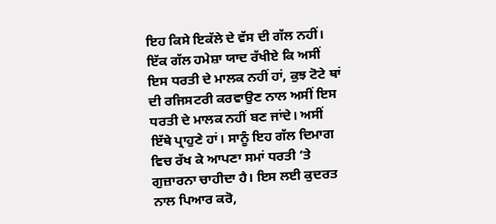ਇਹ ਕਿਸੇ ਇਕੱਲੇ ਦੇ ਵੱਸ ਦੀ ਗੱਲ ਨਹੀਂ। ਇੱਕ ਗੱਲ ਹਮੇਸ਼ਾ ਯਾਦ ਰੱਖੀਏ ਕਿ ਅਸੀਂ ਇਸ ਧਰਤੀ ਦੇ ਮਾਲਕ ਨਹੀਂ ਹਾਂ, ਕੁਝ ਟੋਟੇ ਥਾਂ ਦੀ ਰਜਿਸਟਰੀ ਕਰਵਾਉਣ ਨਾਲ ਅਸੀਂ ਇਸ ਧਰਤੀ ਦੇ ਮਾਲਕ ਨਹੀਂ ਬਣ ਜਾਂਦੇ। ਅਸੀਂ ਇੱਥੇ ਪ੍ਰਾਹੁਣੇ ਹਾਂ। ਸਾਨੂੰ ਇਹ ਗੱਲ ਦਿਮਾਗ ਵਿਚ ਰੱਖ ਕੇ ਆਪਣਾ ਸਮਾਂ ਧਰਤੀ ’ਤੇ ਗੁਜ਼ਾਰਨਾ ਚਾਹੀਦਾ ਹੈ। ਇਸ ਲਈ ਕੁਦਰਤ ਨਾਲ ਪਿਆਰ ਕਰੋ,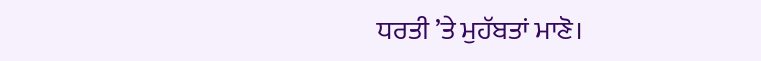ਧਰਤੀ ’ਤੇ ਮੁਹੱਬਤਾਂ ਮਾਣੋ।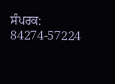ਸੰਪਰਕ: 84274-57224